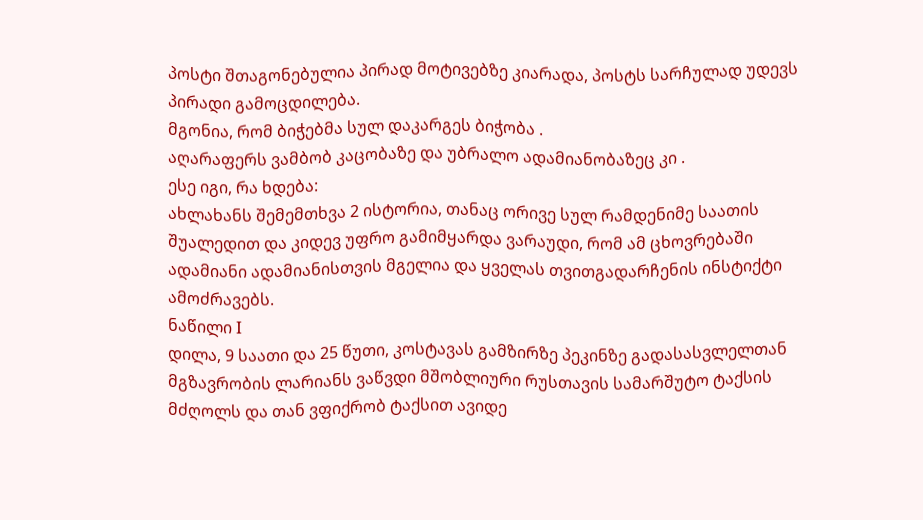პოსტი შთაგონებულია პირად მოტივებზე კიარადა, პოსტს სარჩულად უდევს პირადი გამოცდილება.
მგონია, რომ ბიჭებმა სულ დაკარგეს ბიჭობა .
აღარაფერს ვამბობ კაცობაზე და უბრალო ადამიანობაზეც კი .
ესე იგი, რა ხდება:
ახლახანს შემემთხვა 2 ისტორია, თანაც ორივე სულ რამდენიმე საათის შუალედით და კიდევ უფრო გამიმყარდა ვარაუდი, რომ ამ ცხოვრებაში ადამიანი ადამიანისთვის მგელია და ყველას თვითგადარჩენის ინსტიქტი ამოძრავებს.
ნაწილი I
დილა, 9 საათი და 25 წუთი, კოსტავას გამზირზე პეკინზე გადასასვლელთან მგზავრობის ლარიანს ვაწვდი მშობლიური რუსთავის სამარშუტო ტაქსის მძღოლს და თან ვფიქრობ ტაქსით ავიდე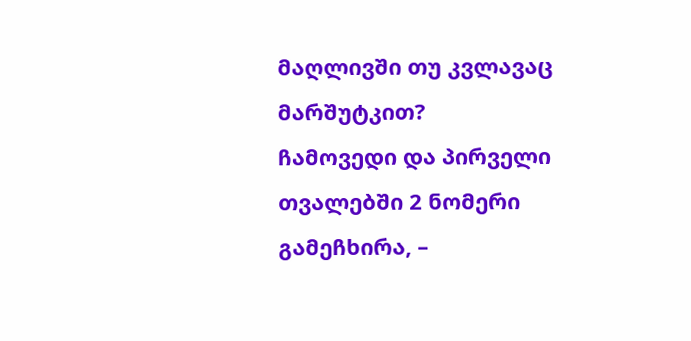მაღლივში თუ კვლავაც მარშუტკით?
ჩამოვედი და პირველი თვალებში 2 ნომერი გამეჩხირა, –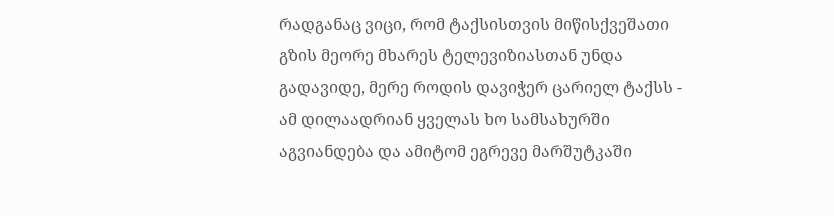რადგანაც ვიცი, რომ ტაქსისთვის მიწისქვეშათი გზის მეორე მხარეს ტელევიზიასთან უნდა გადავიდე, მერე როდის დავიჭერ ცარიელ ტაქსს - ამ დილაადრიან ყველას ხო სამსახურში აგვიანდება და ამიტომ ეგრევე მარშუტკაში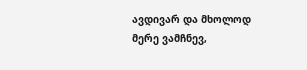ავდივარ და მხოლოდ მერე ვამჩნევ,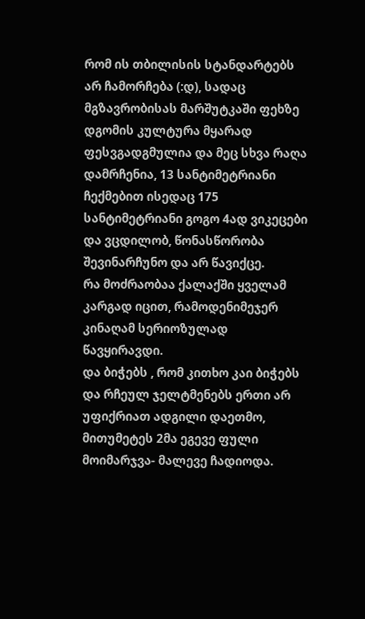რომ ის თბილისის სტანდარტებს არ ჩამორჩება (:დ), სადაც მგზავრობისას მარშუტკაში ფეხზე დგომის კულტურა მყარად ფესვგადგმულია და მეც სხვა რაღა დამრჩენია, 13 სანტიმეტრიანი ჩექმებით ისედაც 175 სანტიმეტრიანი გოგო 4ად ვიკეცები და ვცდილობ, წონასწორობა შევინარჩუნო და არ წავიქცე.
რა მოძრაობაა ქალაქში ყველამ კარგად იცით, რამოდენიმეჯერ კინაღამ სერიოზულად წავყირავდი.
და ბიჭებს , რომ კითხო კაი ბიჭებს და რჩეულ ჯელტმენებს ერთი არ უფიქრიათ ადგილი დაეთმო, მითუმეტეს 2მა ეგევე ფული მოიმარჯვა- მალევე ჩადიოდა.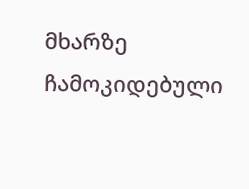მხარზე ჩამოკიდებული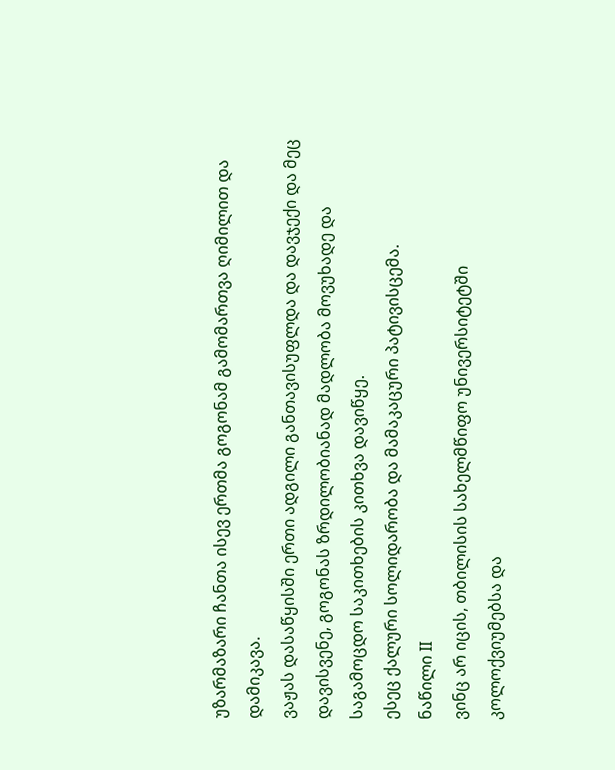უზარმაზარი ჩანთა ისევ ერთმა გოგონამ გამომართვა ღიმილით და დამიკავა.
ვაჟას დასაწყისში ერთი ადგილი განთავისუფლდა და დავჯექი და მეც დავისვენე, გოგონას ზრდილობიანად მადლობა მოვუხადე და საგამოცდო საკითხების კითხვა დავიწყე.
ესეც ქალური სოლიდარობა და მამაკაცური პატივისცემა.
ნაწილი II
ვინც არ იცის, თბილისის სახელმწიფო უნივერსიტეტში კოლოქვიუმებსა და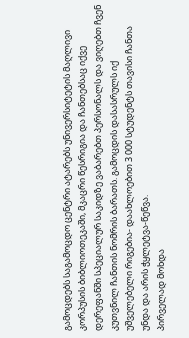გამოცდებს საგამოცდო ცენტრი ატარებს უნივერსიტეტის მაღლივი კორპუსის ბიბლიოთეკაში, მკაცრი წესრიგია და ჩანთებსაც იქვე დერეფანში სპეციალურ საკიდზე ვაბარებთ პერსონალს და ვიღებთ ჩვენ კუთვნილ ჩანთის ნომრის ბარათს. გამოცდის დასასრულს იქ უშველებელი რიგებია- დაახლოებით 3 000 სტუდენტს თავისი ჩანთა უნდა და არის ჭყლეტვა-წეწვა.
პირველად მოხდა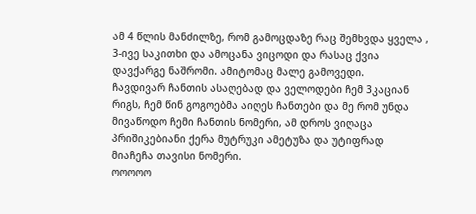ამ 4 წლის მანძილზე, რომ გამოცდაზე რაც შემხვდა ყველა , 3-ივე საკითხი და ამოცანა ვიცოდი და რასაც ქვია დავქარგე ნაშრომი. ამიტომაც მალე გამოვედი.
ჩავდივარ ჩანთის ასაღებად და ველოდები ჩემ 3კაციან რიგს, ჩემ წინ გოგოებმა აიღეს ჩანთები და მე რომ უნდა მივაწოდო ჩემი ჩანთის ნომერი, ამ დროს ვიღაცა პრიშიკებიანი ქერა მუტრუკი ამეტუზა და უტიფრად მიაჩეჩა თავისი ნომერი.
ოოოოო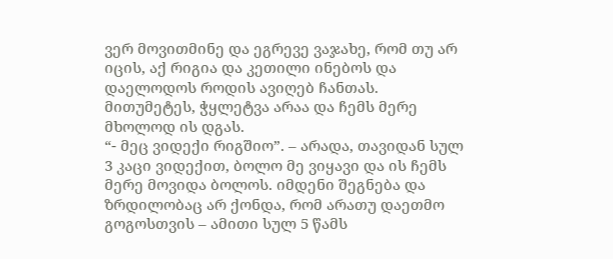ვერ მოვითმინე და ეგრევე ვაჯახე, რომ თუ არ იცის, აქ რიგია და კეთილი ინებოს და დაელოდოს როდის ავიღებ ჩანთას. მითუმეტეს, ჭყლეტვა არაა და ჩემს მერე მხოლოდ ის დგას.
“- მეც ვიდექი რიგშიო”. – არადა, თავიდან სულ 3 კაცი ვიდექით, ბოლო მე ვიყავი და ის ჩემს მერე მოვიდა ბოლოს. იმდენი შეგნება და ზრდილობაც არ ქონდა, რომ არათუ დაეთმო გოგოსთვის – ამითი სულ 5 წამს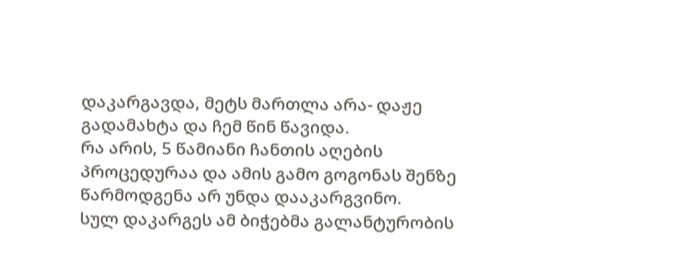დაკარგავდა, მეტს მართლა არა- დაჟე გადამახტა და ჩემ წინ წავიდა.
რა არის, 5 წამიანი ჩანთის აღების პროცედურაა და ამის გამო გოგონას შენზე წარმოდგენა არ უნდა დააკარგვინო.
სულ დაკარგეს ამ ბიჭებმა გალანტურობის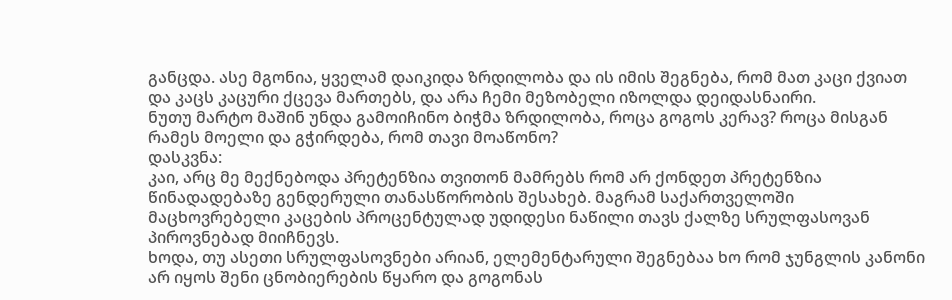განცდა. ასე მგონია, ყველამ დაიკიდა ზრდილობა და ის იმის შეგნება, რომ მათ კაცი ქვიათ და კაცს კაცური ქცევა მართებს, და არა ჩემი მეზობელი იზოლდა დეიდასნაირი.
ნუთუ მარტო მაშინ უნდა გამოიჩინო ბიჭმა ზრდილობა, როცა გოგოს კერავ? როცა მისგან რამეს მოელი და გჭირდება, რომ თავი მოაწონო?
დასკვნა:
კაი, არც მე მექნებოდა პრეტენზია თვითონ მამრებს რომ არ ქონდეთ პრეტენზია წინადადებაზე გენდერული თანასწორობის შესახებ. მაგრამ საქართველოში მაცხოვრებელი კაცების პროცენტულად უდიდესი ნაწილი თავს ქალზე სრულფასოვან პიროვნებად მიიჩნევს.
ხოდა, თუ ასეთი სრულფასოვნები არიან, ელემენტარული შეგნებაა ხო რომ ჯუნგლის კანონი არ იყოს შენი ცნობიერების წყარო და გოგონას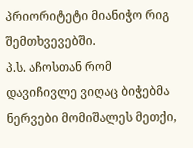პრიორიტეტი მიანიჭო რიგ შემთხვევებში.
პ.ს. აჩოსთან რომ დავიჩივლე ვიღაც ბიჭებმა ნერვები მომიშალეს მეთქი,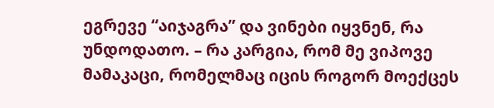ეგრევე “აიჯაგრა” და ვინები იყვნენ, რა უნდოდათო. – რა კარგია, რომ მე ვიპოვე მამაკაცი, რომელმაც იცის როგორ მოექცეს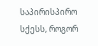საპირისპირო სქესს, როგორ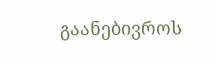გაანებივროს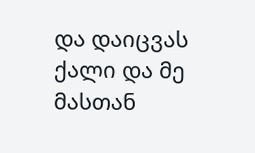და დაიცვას ქალი და მე მასთან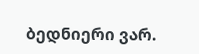ბედნიერი ვარ.